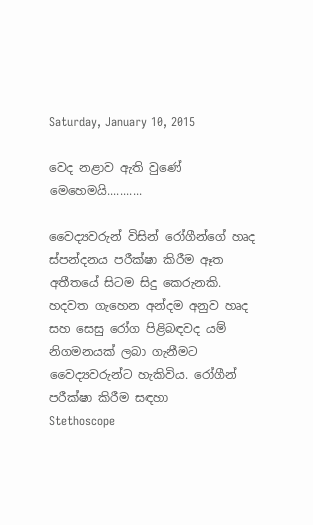Saturday, January 10, 2015

වෙද නළාව ඇති වුණේ මෙහෙමයි...........

වෛද්‍යවරුන් විසින් රෝගීන්ගේ හෘද ස්පන්දනය පරීක්ෂා කිරීම ඈත අතීතයේ සිටම සිදු කෙරුනකි. හදවත ගැහෙන අන්දම අනුව හෘද සහ සෙසු රෝග පිළිබඳවද යම් නිගමනයක් ලබා ගැනීමට වෛද්‍යවරුන්ට හැකිවිය. රෝගීන් පරීක්ෂා කිරීම සඳහා
Stethoscope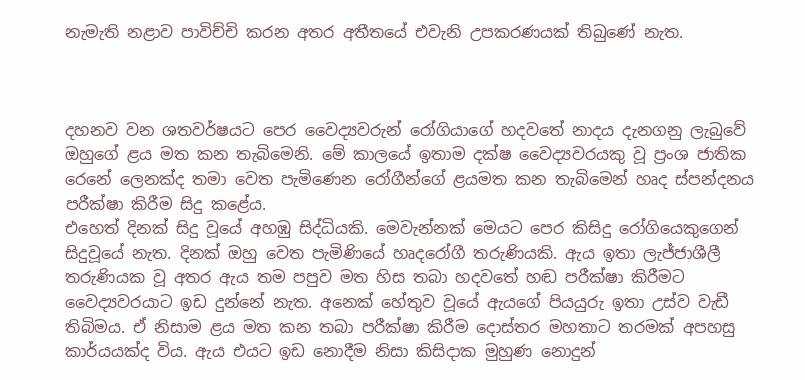නැමැති නළාව පාවිච්චි කරන අතර අතීතයේ එවැනි උපකරණයක් තිබුණේ නැත.



දහනව වන ශතවර්ෂයට පෙර වෛද්‍යවරුන් රෝගියාගේ හදවතේ නාදය දැනගනු ලැබුවේ ඔහුගේ ළය මත කන තැබිමෙනි. මේ කාලයේ ඉතාම දක්ෂ වෛද්‍යවරයකු වූ ප්‍රංශ ජාතික රෙනේ ලෙනක්ද තමා වෙත පැමිණෙන රෝගීන්ගේ ළයමත කන තැබිමෙන් හෘද ස්පන්දනය පරීක්ෂා කිරීම සිදු කළේය.
එහෙත් දිනක් සිදු වූයේ අහඹු සිද්ධියකි. මෙවැන්නක් මෙයට පෙර කිසිදු රෝගියෙකුගෙන් සිදුවූයේ නැත. දිනක් ඔහු වෙත පැමිණියේ හෘදරෝගී තරුණියකි. ඇය ඉතා ලැජ්ජාශීලී තරුණියක වූ අතර ඇය තම පපුව මත හිස තබා හදවතේ හඬ පරීක්ෂා කිරීමට වෛද්‍යවරයාට ඉඩ දුන්නේ නැත. අනෙක් හේතුව වූයේ ඇයගේ පියයුරු ඉතා උස්ව වැඩී තිබිමය. ඒ නිසාම ළය මත කන තබා පරීක්ෂා කිරීම දොස්තර මහතාට තරමක් අපහසු කාර්යයක්ද විය. ඇය එයට ඉඩ නොදීම නිසා කිසිදාක මුහුණ නොදුන්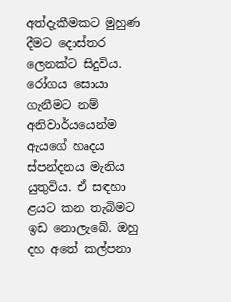අත්දැකීමකට මුහුණ දීමට දොස්තර ලෙනක්ට සිදුවිය.
රෝගය සොයා ගැනීමට නම් අනිවාර්යයෙන්ම ඇයගේ හෘදය ස්පන්දනය මැනිය යුතුවිය. ඒ සඳහා ළයට කන තැබිමට ඉඩ නොලැබේ. ඔහු දහ අතේ කල්පනා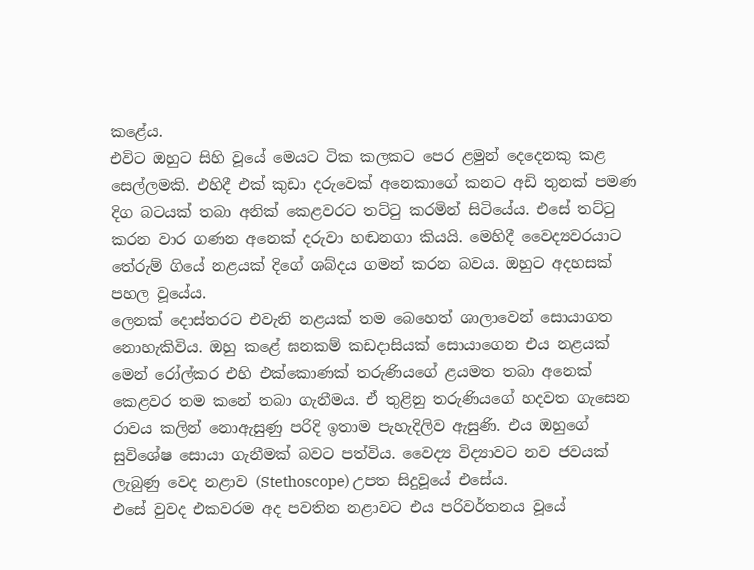කළේය.
එවිට ඔහුට සිහි වූයේ මෙයට ටික කලකට පෙර ළමුන් දෙදෙනකු කළ සෙල්ලමකි. එහිදී එක් කුඩා දරුවෙක් අනෙකාගේ කනට අඩි තුනක් පමණ දිග බටයක් තබා අනික් කෙළවරට තට්ටු කරමින් සිටියේය. එසේ තට්ටු කරන වාර ගණන අනෙක් දරුවා හඬනගා කියයි. මෙහිදී වෛද්‍යවරයාට තේරුම් ගියේ නළයක් දිගේ ශබ්දය ගමන් කරන බවය. ඔහුට අදහසක් පහල වූයේය.
ලෙනක් දොස්තරට එවැනි නළයක් තම බෙහෙත් ශාලාවෙන් සොයාගත නොහැකිවිය. ඔහු කළේ ඝනකම් කඩදාසියක් සොයාගෙන එය නළයක් මෙන් රෝල්කර එහි එක්කොණක් තරුණියගේ ළයමත තබා අනෙක් කෙළවර තම කනේ තබා ගැනීමය. ඒ තුළිනු තරුණියගේ හදවත ගැසෙන රාවය කලින් නොඇසුණු පරිදි ඉතාම පැහැදිලිව ඇසුණි. එය ඔහුගේ සුවිශේෂ සොයා ගැනීමක් බවට පත්විය. වෛද්‍ය විද්‍යාවට නව ජවයක් ලැබුණු වෙද නළාව (Stethoscope) උපත සිදුවූයේ එසේය.
එසේ වුවද එකවරම අද පවතින නළාවට එය පරිවර්තනය වූයේ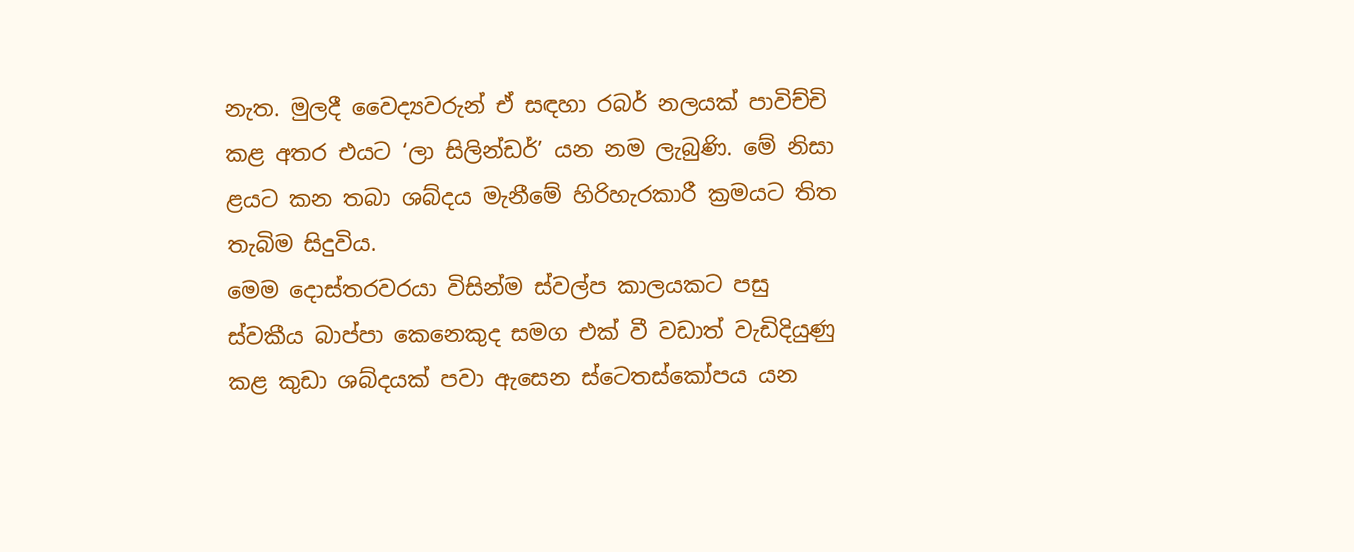නැත. මුලදී වෛද්‍යවරුන් ඒ සඳහා රබර් නලයක් පාවිච්චි කළ අතර එයට ‘ලා සිලින්ඩර්’ යන නම ලැබුණි. මේ නිසා ළයට කන තබා ශබ්දය මැනීමේ හිරිහැරකාරී ක්‍රමයට තිත තැබිම සිදුවිය.
මෙම දොස්තරවරයා විසින්ම ස්වල්ප කාලයකට පසු ස්වකීය බාප්පා කෙනෙකුද සමග එක් වී වඩාත් වැඩිදියුණු කළ කුඩා ශබ්දයක් පවා ඇසෙන ස්ටෙතස්කෝපය යන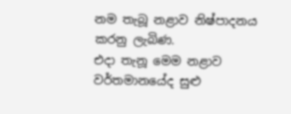නම තැබූ නළාව නිෂ්පාදනය කරනු ලැබිණ.
එදා තැනූ මෙම නළාව වර්තමානයේද සුළු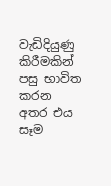වැඩිදියුණු කිරීමකින් පසු භාවිත කරන අතර එය සෑම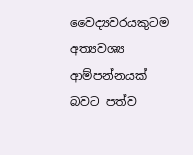වෛද්‍යවරයකුටම අත්‍යවශ්‍ය ආම්පන්නයක් බවට පත්ව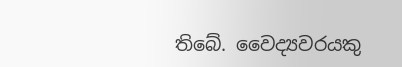තිබේ. වෛද්‍යවරයකු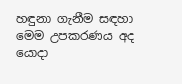හඳුනා ගැනීම සඳහා මෙම උපකරණය අද යොදා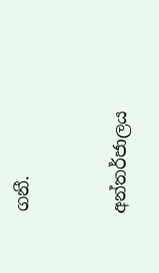ගනී.


අන්තර්ජාලය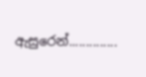ඇසුරෙන්..............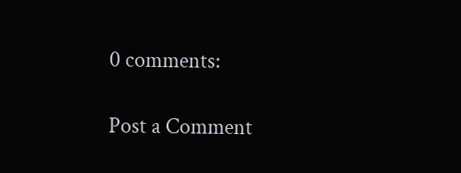0 comments:

Post a Comment